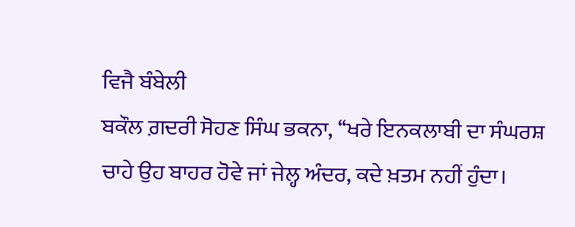ਵਿਜੈ ਬੰਬੇਲੀ
ਬਕੌਲ ਗ਼ਦਰੀ ਸੋਹਣ ਸਿੰਘ ਭਕਨਾ, ‘‘ਖਰੇ ਇਨਕਲਾਬੀ ਦਾ ਸੰਘਰਸ਼ ਚਾਹੇ ਉਹ ਬਾਹਰ ਹੋਵੇ ਜਾਂ ਜੇਲ੍ਹ ਅੰਦਰ, ਕਦੇ ਖ਼ਤਮ ਨਹੀਂ ਹੁੰਦਾ।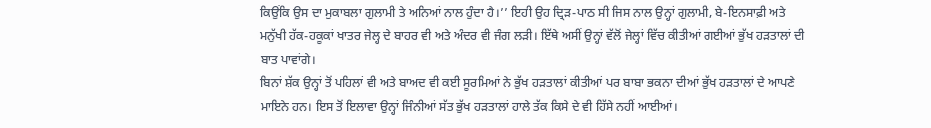ਕਿਉਂਕਿ ਉਸ ਦਾ ਮੁਕਾਬਲਾ ਗੁਲਾਮੀ ਤੇ ਅਨਿਆਂ ਨਾਲ ਹੁੰਦਾ ਹੈ।’’ ਇਹੀ ਉਹ ਦ੍ਰਿੜ-ਪਾਠ ਸੀ ਜਿਸ ਨਾਲ ਉਨ੍ਹਾਂ ਗੁਲਾਮੀ, ਬੇ-ਇਨਸਾਫ਼ੀ ਅਤੇ ਮਨੁੱਖੀ ਹੱਕ-ਹਕੂਕਾਂ ਖਾਤਰ ਜੇਲ੍ਹ ਦੇ ਬਾਹਰ ਵੀ ਅਤੇ ਅੰਦਰ ਵੀ ਜੰਗ ਲੜੀ। ਇੱਥੇ ਅਸੀਂ ਉਨ੍ਹਾਂ ਵੱਲੋਂ ਜੇਲ੍ਹਾਂ ਵਿੱਚ ਕੀਤੀਆਂ ਗਈਆਂ ਭੁੱਖ ਹੜਤਾਲਾਂ ਦੀ ਬਾਤ ਪਾਵਾਂਗੇ।
ਬਿਨਾਂ ਸ਼ੱਕ ਉਨ੍ਹਾਂ ਤੋਂ ਪਹਿਲਾਂ ਵੀ ਅਤੇ ਬਾਅਦ ਵੀ ਕਈ ਸੂਰਮਿਆਂ ਨੇ ਭੁੱਖ ਹੜਤਾਲਾਂ ਕੀਤੀਆਂ ਪਰ ਬਾਬਾ ਭਕਨਾ ਦੀਆਂ ਭੁੱਖ ਹੜਤਾਲਾਂ ਦੇ ਆਪਣੇ ਮਾਇਨੇ ਹਨ। ਇਸ ਤੋਂ ਇਲਾਵਾ ਉਨ੍ਹਾਂ ਜਿੰਨੀਆਂ ਸੱਤ ਭੁੱਖ ਹੜਤਾਲਾਂ ਹਾਲੇ ਤੱਕ ਕਿਸੇ ਦੇ ਵੀ ਹਿੱਸੇ ਨਹੀਂ ਆਈਆਂ।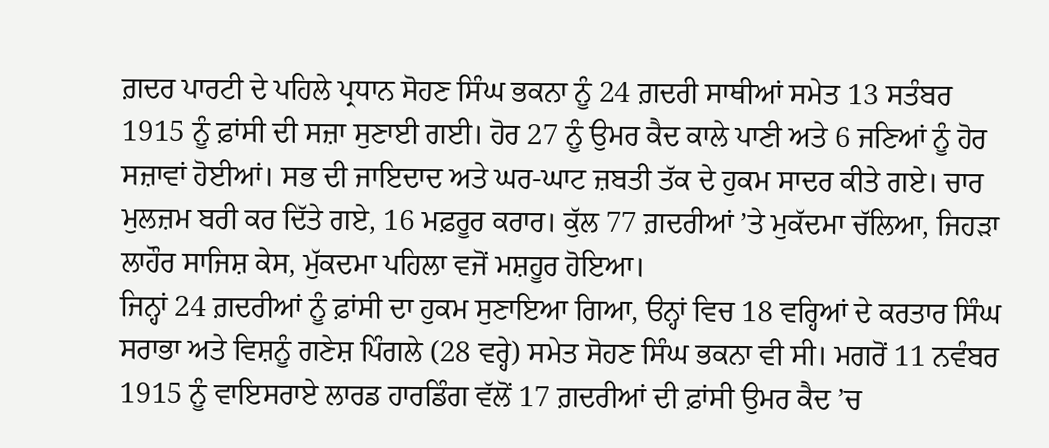ਗ਼ਦਰ ਪਾਰਟੀ ਦੇ ਪਹਿਲੇ ਪ੍ਰਧਾਨ ਸੋਹਣ ਸਿੰਘ ਭਕਨਾ ਨੂੰ 24 ਗ਼ਦਰੀ ਸਾਥੀਆਂ ਸਮੇਤ 13 ਸਤੰਬਰ 1915 ਨੂੰ ਫ਼ਾਂਸੀ ਦੀ ਸਜ਼ਾ ਸੁਣਾਈ ਗਈ। ਹੋਰ 27 ਨੂੰ ਉਮਰ ਕੈਦ ਕਾਲੇ ਪਾਣੀ ਅਤੇ 6 ਜਣਿਆਂ ਨੂੰ ਹੋਰ ਸਜ਼ਾਵਾਂ ਹੋਈਆਂ। ਸਭ ਦੀ ਜਾਇਦਾਦ ਅਤੇ ਘਰ-ਘਾਟ ਜ਼ਬਤੀ ਤੱਕ ਦੇ ਹੁਕਮ ਸਾਦਰ ਕੀਤੇ ਗਏ। ਚਾਰ ਮੁਲਜ਼ਮ ਬਰੀ ਕਰ ਦਿੱਤੇ ਗਏ, 16 ਮਫ਼ਰੂਰ ਕਰਾਰ। ਕੁੱਲ 77 ਗ਼ਦਰੀਆਂ ’ਤੇ ਮੁਕੱਦਮਾ ਚੱਲਿਆ, ਜਿਹੜਾ ਲਾਹੌਰ ਸਾਜਿਸ਼ ਕੇਸ, ਮੁੱਕਦਮਾ ਪਹਿਲਾ ਵਜੋਂ ਮਸ਼ਹੂਰ ਹੋਇਆ।
ਜਿਨ੍ਹਾਂ 24 ਗ਼ਦਰੀਆਂ ਨੂੰ ਫ਼ਾਂਸੀ ਦਾ ਹੁਕਮ ਸੁਣਾਇਆ ਗਿਆ, ੳਨ੍ਹਾਂ ਵਿਚ 18 ਵਰ੍ਹਿਆਂ ਦੇ ਕਰਤਾਰ ਸਿੰਘ ਸਰਾਭਾ ਅਤੇ ਵਿਸ਼ਨੂੰ ਗਣੇਸ਼ ਪਿੰਗਲੇ (28 ਵਰ੍ਹੇ) ਸਮੇਤ ਸੋਹਣ ਸਿੰਘ ਭਕਨਾ ਵੀ ਸੀ। ਮਗਰੋਂ 11 ਨਵੰਬਰ 1915 ਨੂੰ ਵਾਇਸਰਾਏ ਲਾਰਡ ਹਾਰਡਿੰਗ ਵੱਲੋਂ 17 ਗ਼ਦਰੀਆਂ ਦੀ ਫ਼ਾਂਸੀ ਉਮਰ ਕੈਦ ’ਚ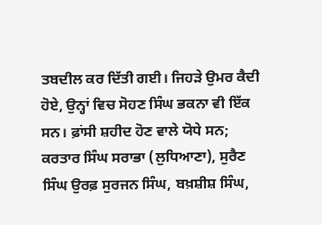ਤਬਦੀਲ ਕਰ ਦਿੱਤੀ ਗਈ। ਜਿਹੜੇ ਉਮਰ ਕੈਦੀ ਹੋਏ, ਉਨ੍ਹਾਂ ਵਿਚ ਸੋਹਣ ਸਿੰਘ ਭਕਨਾ ਵੀ ਇੱਕ ਸਨ। ਫ਼ਾਂਸੀ ਸ਼ਹੀਦ ਹੋਣ ਵਾਲੇ ਯੋਧੇ ਸਨ; ਕਰਤਾਰ ਸਿੰਘ ਸਰਾਭਾ (ਲੁਧਿਆਣਾ), ਸੁਰੈਣ ਸਿੰਘ ਉਰਫ਼ ਸੁਰਜਨ ਸਿੰਘ, ਬਖ਼ਸ਼ੀਸ਼ ਸਿੰਘ,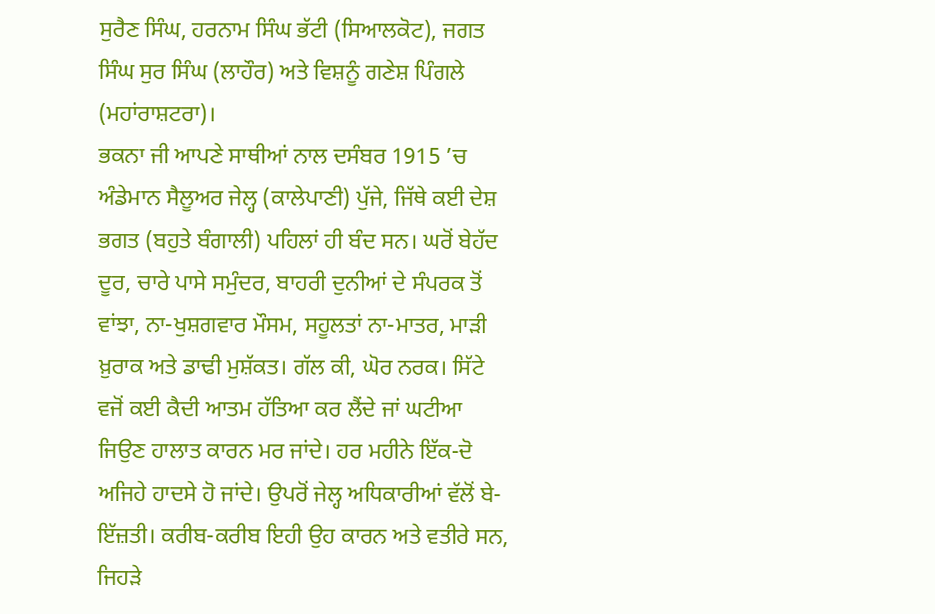ਸੁਰੈਣ ਸਿੰਘ, ਹਰਨਾਮ ਸਿੰਘ ਭੱਟੀ (ਸਿਆਲਕੋਟ), ਜਗਤ ਸਿੰਘ ਸੁਰ ਸਿੰਘ (ਲਾਹੌਰ) ਅਤੇ ਵਿਸ਼ਨੂੰ ਗਣੇਸ਼ ਪਿੰਗਲੇ (ਮਹਾਂਰਾਸ਼ਟਰਾ)।
ਭਕਨਾ ਜੀ ਆਪਣੇ ਸਾਥੀਆਂ ਨਾਲ ਦਸੰਬਰ 1915 ’ਚ ਅੰਡੇਮਾਨ ਸੈਲੂਅਰ ਜੇਲ੍ਹ (ਕਾਲੇਪਾਣੀ) ਪੁੱਜੇ, ਜਿੱਥੇ ਕਈ ਦੇਸ਼ ਭਗਤ (ਬਹੁਤੇ ਬੰਗਾਲੀ) ਪਹਿਲਾਂ ਹੀ ਬੰਦ ਸਨ। ਘਰੋਂ ਬੇਹੱਦ ਦੂਰ, ਚਾਰੇ ਪਾਸੇ ਸਮੁੰਦਰ, ਬਾਹਰੀ ਦੁਨੀਆਂ ਦੇ ਸੰਪਰਕ ਤੋਂ ਵਾਂਝਾ, ਨਾ-ਖੁਸ਼ਗਵਾਰ ਮੌਸਮ, ਸਹੂਲਤਾਂ ਨਾ-ਮਾਤਰ, ਮਾੜੀ ਖ਼ੁਰਾਕ ਅਤੇ ਡਾਢੀ ਮੁਸ਼ੱਕਤ। ਗੱਲ ਕੀ, ਘੋਰ ਨਰਕ। ਸਿੱਟੇ ਵਜੋਂ ਕਈ ਕੈਦੀ ਆਤਮ ਹੱਤਿਆ ਕਰ ਲੈਂਦੇ ਜਾਂ ਘਟੀਆ ਜਿਉਣ ਹਾਲਾਤ ਕਾਰਨ ਮਰ ਜਾਂਦੇ। ਹਰ ਮਹੀਨੇ ਇੱਕ-ਦੋ ਅਜਿਹੇ ਹਾਦਸੇ ਹੋ ਜਾਂਦੇ। ਉਪਰੋਂ ਜੇਲ੍ਹ ਅਧਿਕਾਰੀਆਂ ਵੱਲੋਂ ਬੇ-ਇੱਜ਼ਤੀ। ਕਰੀਬ-ਕਰੀਬ ਇਹੀ ਉਹ ਕਾਰਨ ਅਤੇ ਵਤੀਰੇ ਸਨ, ਜਿਹੜੇ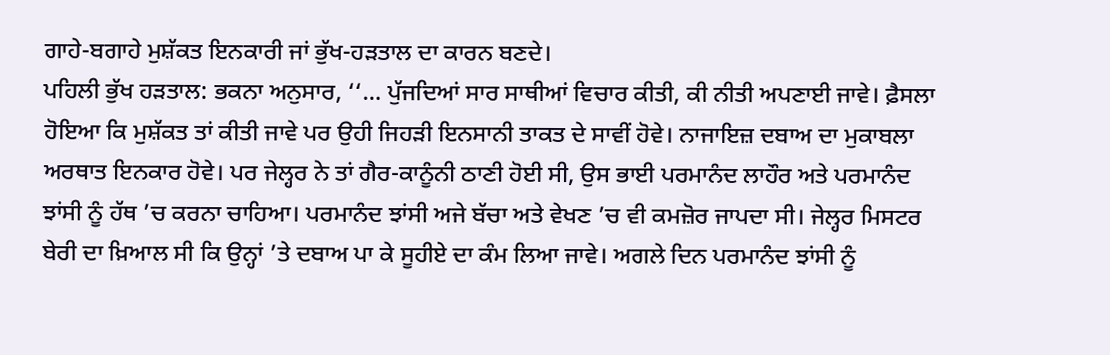ਗਾਹੇ-ਬਗਾਹੇ ਮੁਸ਼ੱਕਤ ਇਨਕਾਰੀ ਜਾਂ ਭੁੱਖ-ਹੜਤਾਲ ਦਾ ਕਾਰਨ ਬਣਦੇ।
ਪਹਿਲੀ ਭੁੱਖ ਹੜਤਾਲ: ਭਕਨਾ ਅਨੁਸਾਰ, ‘‘… ਪੁੱਜਦਿਆਂ ਸਾਰ ਸਾਥੀਆਂ ਵਿਚਾਰ ਕੀਤੀ, ਕੀ ਨੀਤੀ ਅਪਣਾਈ ਜਾਵੇ। ਫ਼ੈਸਲਾ ਹੋਇਆ ਕਿ ਮੁਸ਼ੱਕਤ ਤਾਂ ਕੀਤੀ ਜਾਵੇ ਪਰ ਉਹੀ ਜਿਹੜੀ ਇਨਸਾਨੀ ਤਾਕਤ ਦੇ ਸਾਵੀਂ ਹੋਵੇ। ਨਾਜਾਇਜ਼ ਦਬਾਅ ਦਾ ਮੁਕਾਬਲਾ ਅਰਥਾਤ ਇਨਕਾਰ ਹੋਵੇ। ਪਰ ਜੇਲ੍ਹਰ ਨੇ ਤਾਂ ਗੈਰ-ਕਾਨੂੰਨੀ ਠਾਣੀ ਹੋਈ ਸੀ, ਉਸ ਭਾਈ ਪਰਮਾਨੰਦ ਲਾਹੌਰ ਅਤੇ ਪਰਮਾਨੰਦ ਝਾਂਸੀ ਨੂੰ ਹੱਥ ’ਚ ਕਰਨਾ ਚਾਹਿਆ। ਪਰਮਾਨੰਦ ਝਾਂਸੀ ਅਜੇ ਬੱਚਾ ਅਤੇ ਵੇਖਣ ’ਚ ਵੀ ਕਮਜ਼ੋਰ ਜਾਪਦਾ ਸੀ। ਜੇਲ੍ਹਰ ਮਿਸਟਰ ਬੇਰੀ ਦਾ ਖ਼ਿਆਲ ਸੀ ਕਿ ਉਨ੍ਹਾਂ ’ਤੇ ਦਬਾਅ ਪਾ ਕੇ ਸੂਹੀਏ ਦਾ ਕੰਮ ਲਿਆ ਜਾਵੇ। ਅਗਲੇ ਦਿਨ ਪਰਮਾਨੰਦ ਝਾਂਸੀ ਨੂੰ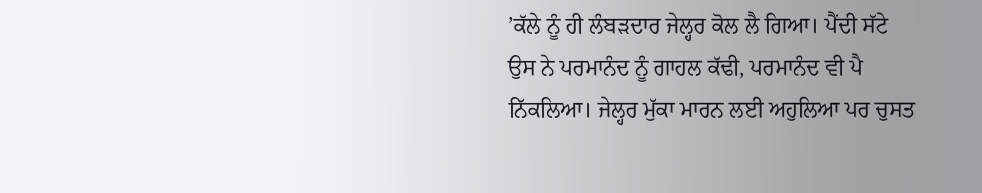’ਕੱਲੇ ਨੂੰ ਹੀ ਲੰਬੜਦਾਰ ਜੇਲ੍ਹਰ ਕੋਲ ਲੈ ਗਿਆ। ਪੈਂਦੀ ਸੱਟੇ ਉਸ ਨੇ ਪਰਮਾਨੰਦ ਨੂੰ ਗਾਹਲ ਕੱਢੀ, ਪਰਮਾਨੰਦ ਵੀ ਪੈ ਨਿੱਕਲਿਆ। ਜੇਲ੍ਹਰ ਮੁੱਕਾ ਮਾਰਨ ਲਈ ਅਹੁਲਿਆ ਪਰ ਚੁਸਤ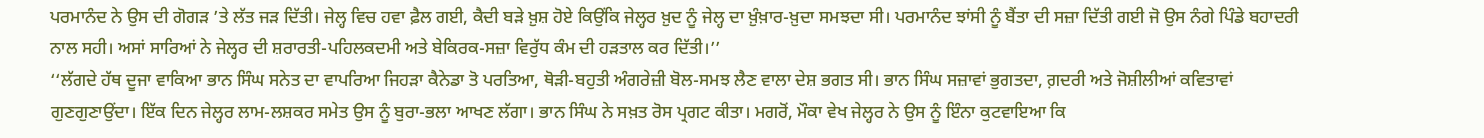ਪਰਮਾਨੰਦ ਨੇ ਉਸ ਦੀ ਗੋਗੜ ’ਤੇ ਲੱਤ ਜੜ ਦਿੱਤੀ। ਜੇਲ੍ਹ ਵਿਚ ਹਵਾ ਫ਼ੈਲ ਗਈ, ਕੈਦੀ ਬੜੇ ਖ਼ੁਸ਼ ਹੋਏ ਕਿਉਂਕਿ ਜੇਲ੍ਹਰ ਖ਼ੁਦ ਨੂੰ ਜੇਲ੍ਹ ਦਾ ਖ਼ੁੰਖ਼ਾਰ-ਖ਼ੁਦਾ ਸਮਝਦਾ ਸੀ। ਪਰਮਾਨੰਦ ਝਾਂਸੀ ਨੂੰ ਬੈਂਤਾ ਦੀ ਸਜ਼ਾ ਦਿੱਤੀ ਗਈ ਜੋ ਉਸ ਨੰਗੇ ਪਿੰਡੇ ਬਹਾਦਰੀ ਨਾਲ ਸਹੀ। ਅਸਾਂ ਸਾਰਿਆਂ ਨੇ ਜੇਲ੍ਹਰ ਦੀ ਸ਼ਰਾਰਤੀ-ਪਹਿਲਕਦਮੀ ਅਤੇ ਬੇਕਿਰਕ-ਸਜ਼ਾ ਵਿਰੁੱਧ ਕੰਮ ਦੀ ਹੜਤਾਲ ਕਰ ਦਿੱਤੀ।’’
‘‘ਲੱਗਦੇ ਹੱਥ ਦੂਜਾ ਵਾਕਿਆ ਭਾਨ ਸਿੰਘ ਸਨੇਤ ਦਾ ਵਾਪਰਿਆ ਜਿਹੜਾ ਕੈਨੇਡਾ ਤੋ ਪਰਤਿਆ, ਥੋੜੀ-ਬਹੁਤੀ ਅੰਗਰੇਜ਼ੀ ਬੋਲ-ਸਮਝ ਲੈਣ ਵਾਲਾ ਦੇਸ਼ ਭਗਤ ਸੀ। ਭਾਨ ਸਿੰਘ ਸਜ਼ਾਵਾਂ ਭੁਗਤਦਾ, ਗ਼ਦਰੀ ਅਤੇ ਜੋਸ਼ੀਲੀਆਂ ਕਵਿਤਾਵਾਂ ਗੁਣਗੁਣਾਉਂਦਾ। ਇੱਕ ਦਿਨ ਜੇਲ੍ਹਰ ਲਾਮ-ਲਸ਼ਕਰ ਸਮੇਤ ਉਸ ਨੂੰ ਬੁਰਾ-ਭਲਾ ਆਖਣ ਲੱਗਾ। ਭਾਨ ਸਿੰਘ ਨੇ ਸਖ਼ਤ ਰੋਸ ਪ੍ਰਗਟ ਕੀਤਾ। ਮਗਰੋਂ, ਮੌਕਾ ਵੇਖ ਜੇਲ੍ਹਰ ਨੇ ਉਸ ਨੂੰ ਇੰਨਾ ਕੁਟਵਾਇਆ ਕਿ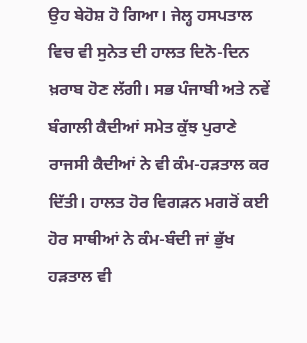ਉਹ ਬੇਹੋਸ਼ ਹੋ ਗਿਆ। ਜੇਲ੍ਹ ਹਸਪਤਾਲ ਵਿਚ ਵੀ ਸੁਨੇਤ ਦੀ ਹਾਲਤ ਦਿਨੋ-ਦਿਨ ਖ਼ਰਾਬ ਹੋਣ ਲੱਗੀ। ਸਭ ਪੰਜਾਬੀ ਅਤੇ ਨਵੇਂ ਬੰਗਾਲੀ ਕੈਦੀਆਂ ਸਮੇਤ ਕੁੱਝ ਪੁਰਾਣੇ ਰਾਜਸੀ ਕੈਦੀਆਂ ਨੇ ਵੀ ਕੰਮ-ਹੜਤਾਲ ਕਰ ਦਿੱਤੀ। ਹਾਲਤ ਹੋਰ ਵਿਗੜਨ ਮਗਰੋਂ ਕਈ ਹੋਰ ਸਾਥੀਆਂ ਨੇ ਕੰਮ-ਬੰਦੀ ਜਾਂ ਭੁੱਖ ਹੜਤਾਲ ਵੀ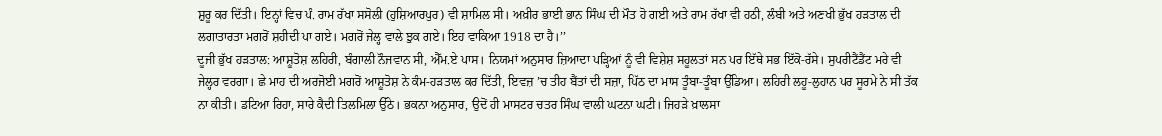ਸ਼ੁਰੂ ਕਰ ਦਿੱਤੀ। ਇਨ੍ਹਾਂ ਵਿਚ ਪੰ. ਰਾਮ ਰੱਖਾ ਸਸੋਲੀ (ਹੁਸ਼ਿਆਰਪੁਰ) ਵੀ ਸ਼ਾਮਿਲ ਸੀ। ਅਖ਼ੀਰ ਭਾਈ ਭਾਨ ਸਿੰਘ ਦੀ ਮੌਤ ਹੋ ਗਈ ਅਤੇ ਰਾਮ ਰੱਖਾ ਵੀ ਹਠੀ, ਲੰਬੀ ਅਤੇ ਅਣਖੀ ਭੁੱਖ ਹੜਤਾਲ ਦੀ ਲਗਾਤਾਰਤਾ ਮਗਰੋਂ ਸ਼ਹੀਦੀ ਪਾ ਗਏ। ਮਗਰੋਂ ਜੇਲ੍ਹ ਵਾਲੇ ਝੁਕ ਗਏ। ਇਹ ਵਾਕਿਆ 1918 ਦਾ ਹੈ।’’
ਦੂਜੀ ਭੁੱਖ ਹੜਤਾਲ: ਆਸ਼ੂਤੋਸ਼ ਲਹਿਰੀ, ਬੰਗਾਲੀ ਨੌਜਵਾਨ ਸੀ, ਐੱਮ.ਏ ਪਾਸ। ਨਿਯਮਾਂ ਅਨੁਸਾਰ ਜ਼ਿਆਦਾ ਪੜ੍ਹਿਆਂ ਨੂੰ ਵੀ ਵਿਸ਼ੇਸ਼ ਸਹੂਲਤਾਂ ਸਨ ਪਰ ਇੱਥੇ ਸਭ ਇੱਕੋ-ਰੱਸੇ। ਸੁਪਰੀਟੈਂਡੈਂਟ ਮਰੇ ਵੀ ਜੇਲ੍ਹਰ ਵਰਗਾ। ਛੇ ਮਾਹ ਦੀ ਅਰਜੋਈ ਮਗਰੋਂ ਆਸ਼ੂਤੋਸ਼ ਨੇ ਕੰਮ-ਹੜਤਾਲ ਕਰ ਦਿੱਤੀ, ਇਵਜ਼ ’ਚ ਤੀਹ ਬੈਂਤਾਂ ਦੀ ਸਜ਼ਾ, ਪਿੱਠ ਦਾ ਮਾਸ ਤੂੰਬਾ-ਤੂੰਬਾ ਉੱਡਿਆ। ਲਹਿਰੀ ਲਹੂ-ਲੁਹਾਨ ਪਰ ਸੂਰਮੇ ਨੇ ਸੀ ਤੱਕ ਨਾ ਕੀਤੀ। ਡਟਿਆ ਰਿਹਾ, ਸਾਰੇ ਕੈਦੀ ਤਿਲਮਿਲਾ ਉੱਠੇ। ਭਕਨਾ ਅਨੁਸਾਰ, ਉਦੋਂ ਹੀ ਮਾਸਟਰ ਚਤਰ ਸਿੰਘ ਵਾਲੀ ਘਟਨਾ ਘਟੀ। ਜਿਹੜੇ ਖ਼ਾਲਸਾ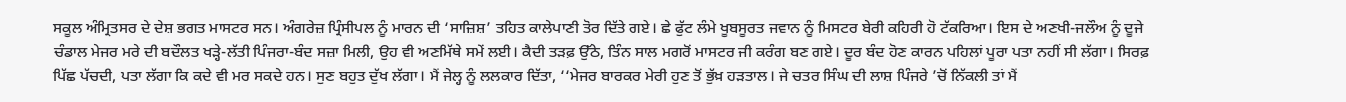ਸਕੂਲ ਅੰਮ੍ਰਿਤਸਰ ਦੇ ਦੇਸ਼ ਭਗਤ ਮਾਸਟਰ ਸਨ। ਅੰਗਰੇਜ਼ ਪ੍ਰਿੰਸੀਪਲ ਨੂੰ ਮਾਰਨ ਦੀ ‘ਸਾਜ਼ਿਸ਼’ ਤਹਿਤ ਕਾਲੇਪਾਣੀ ਤੋਰ ਦਿੱਤੇ ਗਏ। ਛੇ ਫੁੱਟ ਲੰਮੇ ਖੂਬਸੂਰਤ ਜਵਾਨ ਨੂੰ ਮਿਸਟਰ ਬੇਰੀ ਕਹਿਰੀ ਹੋ ਟੱਕਰਿਆ। ਇਸ ਦੇ ਅਣਖੀ-ਜਲੌਅ ਨੂੰ ਦੂਜੇ ਚੰਡਾਲ ਮੇਜਰ ਮਰੇ ਦੀ ਬਦੌਲਤ ਖੜ੍ਹੇ-ਲੱਤੀ ਪਿੰਜਰਾ-ਬੰਦ ਸਜ਼ਾ ਮਿਲੀ, ਉਹ ਵੀ ਅਣਮਿੱਥੇ ਸਮੇਂ ਲਈ। ਕੈਦੀ ਤੜਫ਼ ਉੱਠੇ, ਤਿੰਨ ਸਾਲ ਮਗਰੋਂ ਮਾਸਟਰ ਜੀ ਕਰੰਗ ਬਣ ਗਏ। ਦੂਰ ਬੰਦ ਹੋਣ ਕਾਰਨ ਪਹਿਲਾਂ ਪੂਰਾ ਪਤਾ ਨਹੀਂ ਸੀ ਲੱਗਾ। ਸਿਰਫ਼ ਪਿੱਛ ਪੱਚਦੀ, ਪਤਾ ਲੱਗਾ ਕਿ ਕਦੇ ਵੀ ਮਰ ਸਕਦੇ ਹਨ। ਸੁਣ ਬਹੁਤ ਦੁੱਖ ਲੱਗਾ। ਮੈਂ ਜੇਲ੍ਹ ਨੂੰ ਲਲਕਾਰ ਦਿੱਤਾ, ‘‘ਮੇਜਰ ਬਾਰਕਰ ਮੇਰੀ ਹੁਣ ਤੋਂ ਭੁੱਖ਼ ਹੜਤਾਲ। ਜੇ ਚਤਰ ਸਿੰਘ ਦੀ ਲਾਸ਼ ਪਿੰਜਰੇ ’ਚੋਂ ਨਿੱਕਲੀ ਤਾਂ ਮੈਂ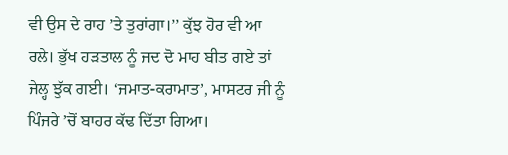ਵੀ ਉਸ ਦੇ ਰਾਹ ’ਤੇ ਤੁਰਾਂਗਾ।’’ ਕੁੱਝ ਹੋਰ ਵੀ ਆ ਰਲੇ। ਭੁੱਖ ਹੜਤਾਲ ਨੂੰ ਜਦ ਦੋ ਮਾਹ ਬੀਤ ਗਏ ਤਾਂ ਜੇਲ੍ਹ ਝੁੱਕ ਗਈ। ‘ਜਮਾਤ-ਕਰਾਮਾਤ’, ਮਾਸਟਰ ਜੀ ਨੂੰ ਪਿੰਜਰੇ ’ਚੋਂ ਬਾਹਰ ਕੱਢ ਦਿੱਤਾ ਗਿਆ।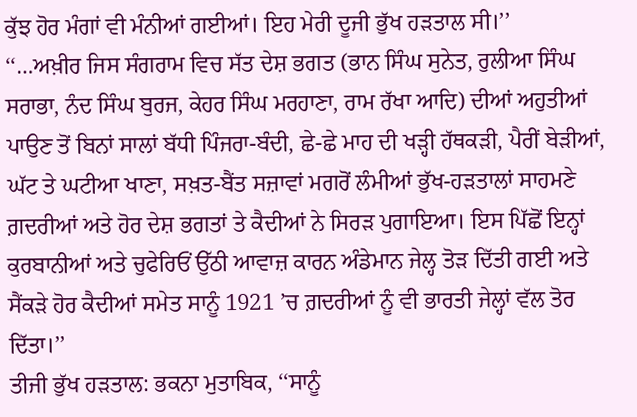ਕੁੱਝ ਹੋਰ ਮੰਗਾਂ ਵੀ ਮੰਨੀਆਂ ਗਈਆਂ। ਇਹ ਮੇਰੀ ਦੂਜੀ ਭੁੱਖ ਹੜਤਾਲ ਸੀ।’’
‘‘…ਅਖ਼ੀਰ ਜਿਸ ਸੰਗਰਾਮ ਵਿਚ ਸੱਤ ਦੇਸ਼ ਭਗਤ (ਭਾਨ ਸਿੰਘ ਸੁਨੇਤ, ਰੁਲੀਆ ਸਿੰਘ ਸਰਾਭਾ, ਨੰਦ ਸਿੰਘ ਬੁਰਜ, ਕੇਹਰ ਸਿੰਘ ਮਰਹਾਣਾ, ਰਾਮ ਰੱਖਾ ਆਦਿ) ਦੀਆਂ ਅਹੁਤੀਆਂ ਪਾਉਣ ਤੋਂ ਬਿਨਾਂ ਸਾਲਾਂ ਬੱਧੀ ਪਿੰਜਰਾ-ਬੰਦੀ, ਛੇ-ਛੇ ਮਾਹ ਦੀ ਖੜ੍ਹੀ ਹੱਥਕੜੀ, ਪੈਰੀਂ ਬੇੜੀਆਂ, ਘੱਟ ਤੇ ਘਟੀਆ ਖਾਣਾ, ਸਖ਼ਤ-ਬੈਂਤ ਸਜ਼ਾਵਾਂ ਮਗਰੋਂ ਲੰਮੀਆਂ ਭੁੱਖ-ਹੜਤਾਲਾਂ ਸਾਹਮਣੇ ਗ਼ਦਰੀਆਂ ਅਤੇ ਹੋਰ ਦੇਸ਼ ਭਗਤਾਂ ਤੇ ਕੈਦੀਆਂ ਨੇ ਸਿਰੜ ਪੁਗਾਇਆ। ਇਸ ਪਿੱਛੋਂ ਇਨ੍ਹਾਂ ਕੁਰਬਾਨੀਆਂ ਅਤੇ ਚੁਫੇਰਿਓਂ ਉੱਠੀ ਆਵਾਜ਼ ਕਾਰਨ ਅੰਡੇਮਾਨ ਜੇਲ੍ਹ ਤੋੜ ਦਿੱਤੀ ਗਈ ਅਤੇ ਸੈਂਕੜੇ ਹੋਰ ਕੈਦੀਆਂ ਸਮੇਤ ਸਾਨੂੰ 1921 ’ਚ ਗ਼ਦਰੀਆਂ ਨੂੰ ਵੀ ਭਾਰਤੀ ਜੇਲ੍ਹਾਂ ਵੱਲ ਤੋਰ ਦਿੱਤਾ।’’
ਤੀਜੀ ਭੁੱਖ ਹੜਤਾਲ: ਭਕਨਾ ਮੁਤਾਬਿਕ, ‘‘ਸਾਨੂੰ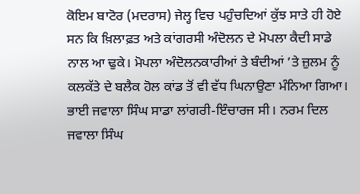ਕੋਇਮ ਬਾਟੋਰ (ਮਦਰਾਸ) ਜੇਲ੍ਹ ਵਿਚ ਪਹੁੰਚਦਿਆਂ ਕੁੱਝ ਸਾਤੇ ਹੀ ਹੋਏ ਸਨ ਕਿ ਖ਼ਿਲਾਫ਼ਤ ਅਤੇ ਕਾਂਗਰਸੀ ਅੰਦੋਲਨ ਦੇ ਮੋਪਲਾ ਕੈਦੀ ਸਾਡੇ ਨਾਲ ਆ ਢੁਕੇ। ਮੋਪਲਾ ਅੰਦੋਲਨਕਾਰੀਆਂ ਤੇ ਬੰਦੀਆਂ ’ਤੇ ਜ਼ੁਲਮ ਨੂੰ ਕਲਕੱਤੇ ਦੇ ਬਲੈਕ ਹੋਲ ਕਾਂਡ ਤੋਂ ਵੀ ਵੱਧ ਘਿਨਾਉਣਾ ਮੰਨਿਆ ਗਿਆ। ਭਾਈ ਜਵਾਲਾ ਸਿੰਘ ਸਾਡਾ ਲਾਂਗਰੀ-ਇੰਚਾਰਜ ਸੀ। ਨਰਮ ਦਿਲ ਜਵਾਲਾ ਸਿੰਘ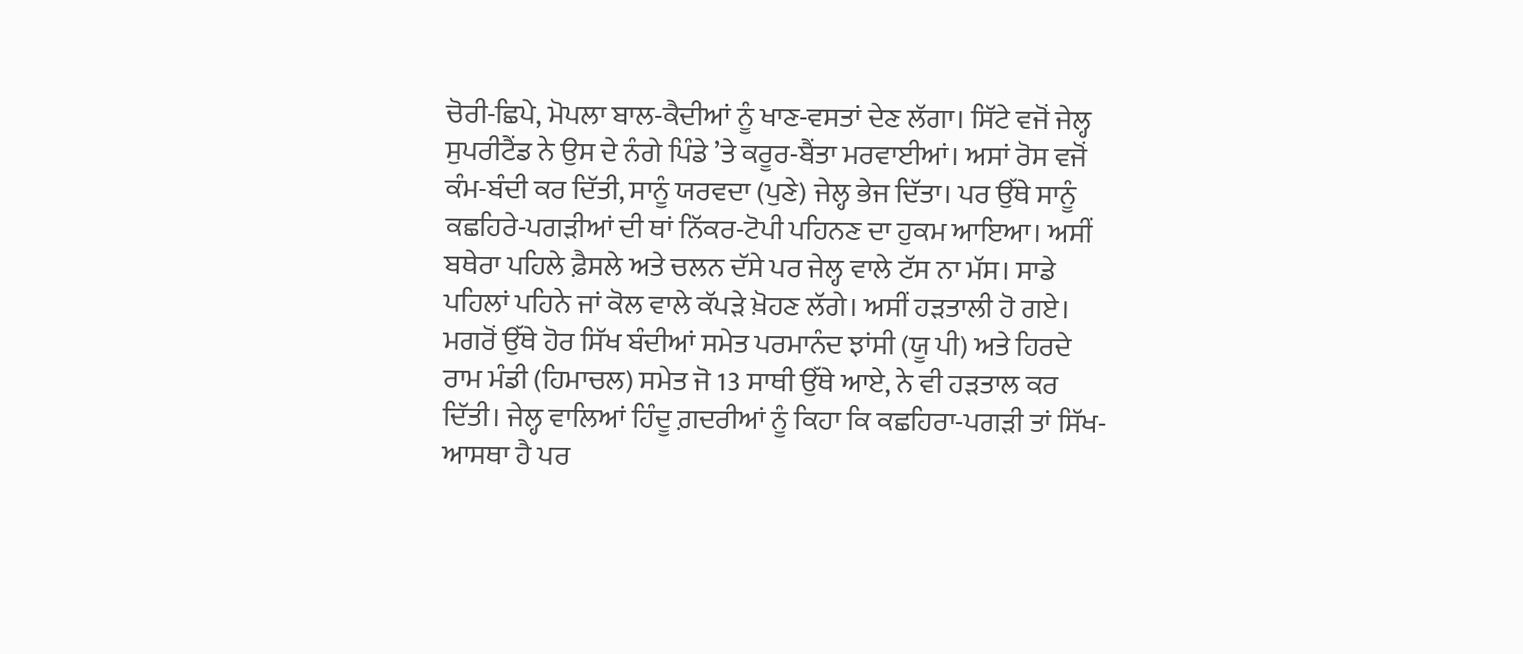ਚੋਰੀ-ਛਿਪੇ, ਮੋਪਲਾ ਬਾਲ-ਕੈਦੀਆਂ ਨੂੰ ਖਾਣ-ਵਸਤਾਂ ਦੇਣ ਲੱਗਾ। ਸਿੱਟੇ ਵਜੋਂ ਜੇਲ੍ਹ ਸੁਪਰੀਟੈਂਡ ਨੇ ਉਸ ਦੇ ਨੰਗੇ ਪਿੰਡੇ ’ਤੇ ਕਰੂਰ-ਬੈਂਤਾ ਮਰਵਾਈਆਂ। ਅਸਾਂ ਰੋਸ ਵਜੋਂ ਕੰਮ-ਬੰਦੀ ਕਰ ਦਿੱਤੀ, ਸਾਨੂੰ ਯਰਵਦਾ (ਪੁਣੇ) ਜੇਲ੍ਹ ਭੇਜ ਦਿੱਤਾ। ਪਰ ਉੱਥੇ ਸਾਨੂੰ ਕਛਹਿਰੇ-ਪਗੜੀਆਂ ਦੀ ਥਾਂ ਨਿੱਕਰ-ਟੋਪੀ ਪਹਿਨਣ ਦਾ ਹੁਕਮ ਆਇਆ। ਅਸੀਂ ਬਥੇਰਾ ਪਹਿਲੇ ਫ਼ੈਸਲੇ ਅਤੇ ਚਲਨ ਦੱਸੇ ਪਰ ਜੇਲ੍ਹ ਵਾਲੇ ਟੱਸ ਨਾ ਮੱਸ। ਸਾਡੇ ਪਹਿਲਾਂ ਪਹਿਨੇ ਜਾਂ ਕੋਲ ਵਾਲੇ ਕੱਪੜੇ ਖ਼ੋਹਣ ਲੱਗੇ। ਅਸੀਂ ਹੜਤਾਲੀ ਹੋ ਗਏ। ਮਗਰੋਂ ਉੱਥੇ ਹੋਰ ਸਿੱਖ ਬੰਦੀਆਂ ਸਮੇਤ ਪਰਮਾਨੰਦ ਝਾਂਸੀ (ਯੂ ਪੀ) ਅਤੇ ਹਿਰਦੇ ਰਾਮ ਮੰਡੀ (ਹਿਮਾਚਲ) ਸਮੇਤ ਜੋ 13 ਸਾਥੀ ਉੱਥੇ ਆਏ, ਨੇ ਵੀ ਹੜਤਾਲ ਕਰ ਦਿੱਤੀ। ਜੇਲ੍ਹ ਵਾਲਿਆਂ ਹਿੰਦੂ ਗ਼ਦਰੀਆਂ ਨੂੰ ਕਿਹਾ ਕਿ ਕਛਹਿਰਾ-ਪਗੜੀ ਤਾਂ ਸਿੱਖ-ਆਸਥਾ ਹੈ ਪਰ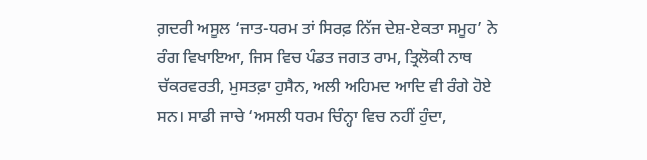ਗ਼ਦਰੀ ਅਸੂਲ ‘ਜਾਤ-ਧਰਮ ਤਾਂ ਸਿਰਫ਼ ਨਿੱਜ ਦੇਸ਼-ਏਕਤਾ ਸਮੂਹ’ ਨੇ ਰੰਗ ਵਿਖਾਇਆ, ਜਿਸ ਵਿਚ ਪੰਡਤ ਜਗਤ ਰਾਮ, ਤ੍ਰਿਲੋਕੀ ਨਾਥ ਚੱਕਰਵਰਤੀ, ਮੁਸਤਫ਼ਾ ਹੁਸੈਨ, ਅਲੀ ਅਹਿਮਦ ਆਦਿ ਵੀ ਰੰਗੇ ਹੋਏ ਸਨ। ਸਾਡੀ ਜਾਚੇ ‘ਅਸਲੀ ਧਰਮ ਚਿੰਨ੍ਹਾ ਵਿਚ ਨਹੀਂ ਹੁੰਦਾ,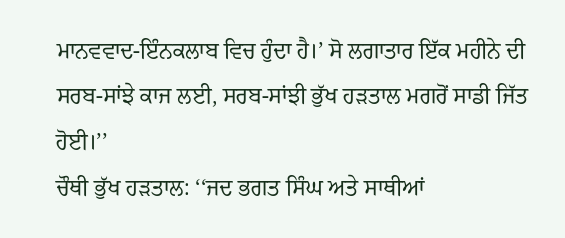ਮਾਨਵਵਾਦ-ਇੰਨਕਲਾਬ ਵਿਚ ਹੁੰਦਾ ਹੈ।’ ਸੋ ਲਗਾਤਾਰ ਇੱਕ ਮਹੀਨੇ ਦੀ ਸਰਬ-ਸਾਂਝੇ ਕਾਜ ਲਈ, ਸਰਬ-ਸਾਂਝੀ ਭੁੱਖ ਹੜਤਾਲ ਮਗਰੋਂ ਸਾਡੀ ਜਿੱਤ ਹੋਈ।’’
ਚੌਥੀ ਭੁੱਖ ਹੜਤਾਲ: ‘‘ਜਦ ਭਗਤ ਸਿੰਘ ਅਤੇ ਸਾਥੀਆਂ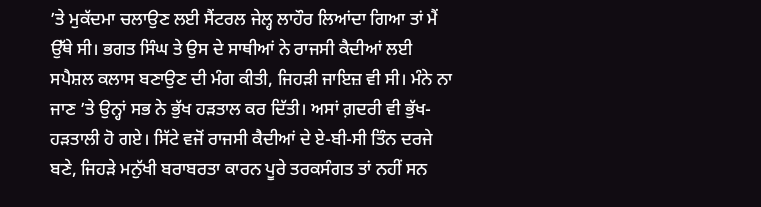’ਤੇ ਮੁਕੱਦਮਾ ਚਲਾਉਣ ਲਈ ਸੈਂਟਰਲ ਜੇਲ੍ਹ ਲਾਹੌਰ ਲਿਆਂਦਾ ਗਿਆ ਤਾਂ ਮੈਂ ਉੱਥੇ ਸੀ। ਭਗਤ ਸਿੰਘ ਤੇ ਉਸ ਦੇ ਸਾਥੀਆਂ ਨੇ ਰਾਜਸੀ ਕੈਦੀਆਂ ਲਈ ਸਪੈਸ਼ਲ ਕਲਾਸ ਬਣਾਉਣ ਦੀ ਮੰਗ ਕੀਤੀ, ਜਿਹੜੀ ਜਾਇਜ਼ ਵੀ ਸੀ। ਮੰਨੇ ਨਾ ਜਾਣ ’ਤੇ ਉਨ੍ਹਾਂ ਸਭ ਨੇ ਭੁੱਖ ਹੜਤਾਲ ਕਰ ਦਿੱਤੀ। ਅਸਾਂ ਗ਼ਦਰੀ ਵੀ ਭੁੱਖ-ਹੜਤਾਲੀ ਹੋ ਗਏ। ਸਿੱਟੇ ਵਜੋਂ ਰਾਜਸੀ ਕੈਦੀਆਂ ਦੇ ਏ-ਬੀ-ਸੀ ਤਿੰਨ ਦਰਜੇ ਬਣੇ, ਜਿਹੜੇ ਮਨੁੱਖੀ ਬਰਾਬਰਤਾ ਕਾਰਨ ਪੂਰੇ ਤਰਕਸੰਗਤ ਤਾਂ ਨਹੀਂ ਸਨ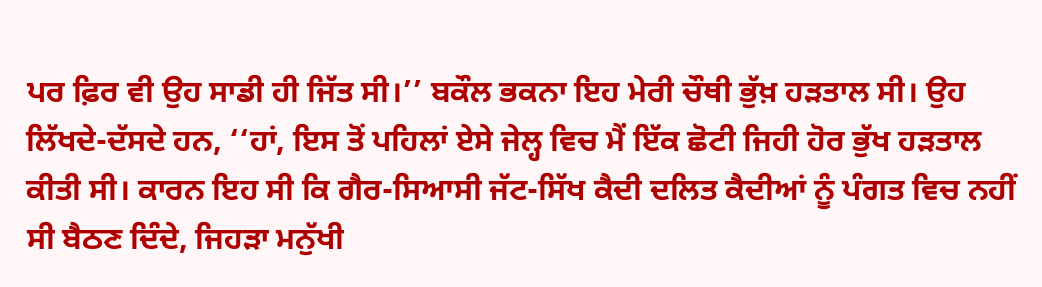ਪਰ ਫ਼ਿਰ ਵੀ ਉਹ ਸਾਡੀ ਹੀ ਜਿੱਤ ਸੀ।’’ ਬਕੌਲ ਭਕਨਾ ਇਹ ਮੇਰੀ ਚੌਥੀ ਭੁੱਖ਼ ਹੜਤਾਲ ਸੀ। ਉਹ ਲਿੱਖਦੇ-ਦੱਸਦੇ ਹਨ, ‘‘ਹਾਂ, ਇਸ ਤੋਂ ਪਹਿਲਾਂ ਏਸੇ ਜੇਲ੍ਹ ਵਿਚ ਮੈਂ ਇੱਕ ਛੋਟੀ ਜਿਹੀ ਹੋਰ ਭੁੱਖ ਹੜਤਾਲ ਕੀਤੀ ਸੀ। ਕਾਰਨ ਇਹ ਸੀ ਕਿ ਗੈਰ-ਸਿਆਸੀ ਜੱਟ-ਸਿੱਖ ਕੈਦੀ ਦਲਿਤ ਕੈਦੀਆਂ ਨੂੰ ਪੰਗਤ ਵਿਚ ਨਹੀਂ ਸੀ ਬੈਠਣ ਦਿੰਦੇ, ਜਿਹੜਾ ਮਨੁੱਖੀ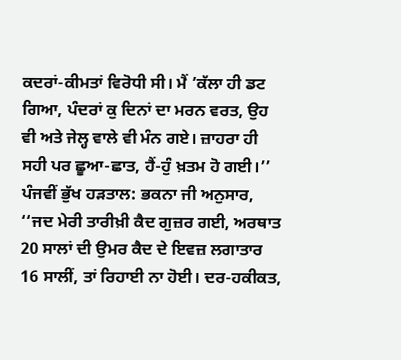ਕਦਰਾਂ-ਕੀਮਤਾਂ ਵਿਰੋਧੀ ਸੀ। ਮੈਂ ’ਕੱਲਾ ਹੀ ਡਟ ਗਿਆ, ਪੰਦਰਾਂ ਕੁ ਦਿਨਾਂ ਦਾ ਮਰਨ ਵਰਤ, ਉਹ ਵੀ ਅਤੇ ਜੇਲ੍ਹ ਵਾਲੇ ਵੀ ਮੰਨ ਗਏ। ਜ਼ਾਹਰਾ ਹੀ ਸਹੀ ਪਰ ਛੂਆ-ਛਾਤ, ਹੈਂ-ਹੁੰ ਖ਼ਤਮ ਹੋ ਗਈ।’’
ਪੰਜਵੀਂ ਭੁੱਖ ਹੜਤਾਲ: ਭਕਨਾ ਜੀ ਅਨੁਸਾਰ, ‘‘ਜਦ ਮੇਰੀ ਤਾਰੀਖ਼ੀ ਕੈਦ ਗੁਜ਼ਰ ਗਈ, ਅਰਥਾਤ 20 ਸਾਲਾਂ ਦੀ ਉਮਰ ਕੈਦ ਦੇ ਇਵਜ਼ ਲਗਾਤਾਰ 16 ਸਾਲੀਂ, ਤਾਂ ਰਿਹਾਈ ਨਾ ਹੋਈ। ਦਰ-ਹਕੀਕਤ,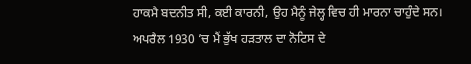ਹਾਕਮੈ ਬਦਨੀਤ ਸੀ, ਕਈ ਕਾਰਨੀ, ਉਹ ਮੈਨੂੰ ਜੇਲ੍ਹ ਵਿਚ ਹੀ ਮਾਰਨਾ ਚਾਹੁੰਦੇ ਸਨ। ਅਪਰੈਲ 1930 ’ਚ ਮੈਂ ਭੁੱਖ ਹੜਤਾਲ ਦਾ ਨੋਟਿਸ ਦੇ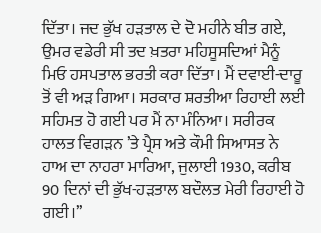ਦਿੱਤਾ। ਜਦ ਭੁੱਖ ਹੜਤਾਲ ਦੇ ਦੋ ਮਹੀਨੇ ਬੀਤ ਗਏ, ਉਮਰ ਵਡੇਰੀ ਸੀ ਤਦ ਖ਼ਤਰਾ ਮਹਿਸੂਸਦਿਆਂ ਮੈਨੂੰ ਮਿਓ ਹਸਪਤਾਲ ਭਰਤੀ ਕਰਾ ਦਿੱਤਾ। ਮੈਂ ਦਵਾਈ-ਦਾਰੂ ਤੋਂ ਵੀ ਅੜ ਗਿਆ। ਸਰਕਾਰ ਸ਼ਰਤੀਆ ਰਿਹਾਈ ਲਈ ਸਹਿਮਤ ਹੋ ਗਈ ਪਰ ਮੈਂ ਨਾ ਮੰਨਿਆ। ਸਰੀਰਕ ਹਾਲਤ ਵਿਗੜਨ ’ਤੇ ਪ੍ਰੈਸ ਅਤੇ ਕੌਮੀ ਸਿਆਸਤ ਨੇ ਹਾਅ ਦਾ ਨਾਹਰਾ ਮਾਰਿਆ, ਜੁਲਾਈ 1930, ਕਰੀਬ 90 ਦਿਨਾਂ ਦੀ ਭੁੱਖ-ਹੜਤਾਲ ਬਦੌਲਤ ਮੇਰੀ ਰਿਹਾਈ ਹੋ ਗਈ।’’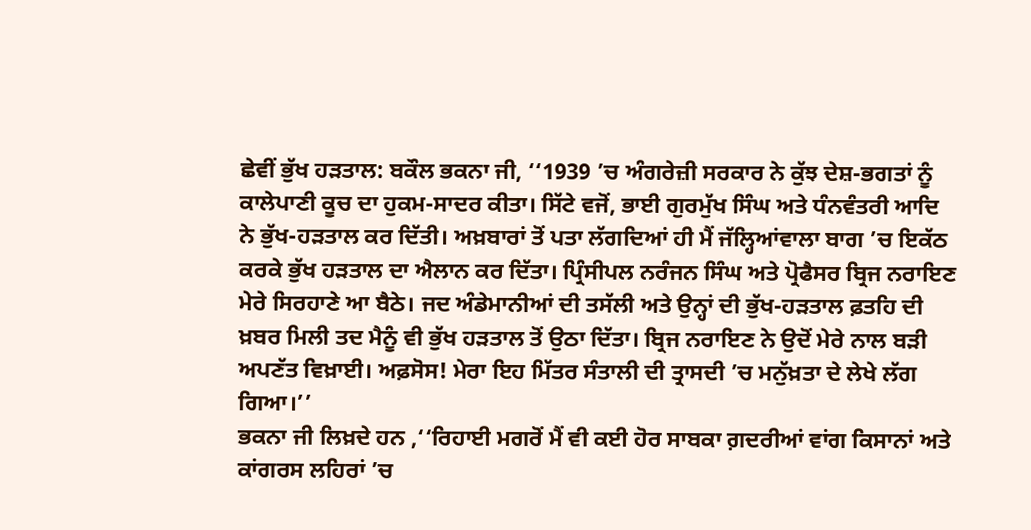ਛੇਵੀਂ ਭੁੱਖ ਹੜਤਾਲ: ਬਕੌਲ ਭਕਨਾ ਜੀ, ‘‘1939 ’ਚ ਅੰਗਰੇਜ਼ੀ ਸਰਕਾਰ ਨੇ ਕੁੱਝ ਦੇਸ਼-ਭਗਤਾਂ ਨੂੰ ਕਾਲੇਪਾਣੀ ਕੂਚ ਦਾ ਹੁਕਮ-ਸਾਦਰ ਕੀਤਾ। ਸਿੱਟੇ ਵਜੋਂ, ਭਾਈ ਗੁਰਮੁੱਖ ਸਿੰਘ ਅਤੇ ਧੰਨਵੰਤਰੀ ਆਦਿ ਨੇ ਭੁੱਖ-ਹੜਤਾਲ ਕਰ ਦਿੱਤੀ। ਅਖ਼ਬਾਰਾਂ ਤੋਂ ਪਤਾ ਲੱਗਦਿਆਂ ਹੀ ਮੈਂ ਜੱਲ੍ਹਿਆਂਵਾਲਾ ਬਾਗ ’ਚ ਇਕੱਠ ਕਰਕੇ ਭੁੱਖ ਹੜਤਾਲ ਦਾ ਐਲਾਨ ਕਰ ਦਿੱਤਾ। ਪ੍ਰਿੰਸੀਪਲ ਨਰੰਜਨ ਸਿੰਘ ਅਤੇ ਪ੍ਰੋਫੈਸਰ ਬ੍ਰਿਜ ਨਰਾਇਣ ਮੇਰੇ ਸਿਰਹਾਣੇ ਆ ਬੈਠੇ। ਜਦ ਅੰਡੇਮਾਨੀਆਂ ਦੀ ਤਸੱਲੀ ਅਤੇ ਉਨ੍ਹਾਂ ਦੀ ਭੁੱਖ-ਹੜਤਾਲ ਫ਼ਤਹਿ ਦੀ ਖ਼ਬਰ ਮਿਲੀ ਤਦ ਮੈਨੂੰ ਵੀ ਭੁੱਖ ਹੜਤਾਲ ਤੋਂ ਉਠਾ ਦਿੱਤਾ। ਬ੍ਰਿਜ ਨਰਾਇਣ ਨੇ ਉਦੋਂ ਮੇਰੇ ਨਾਲ ਬੜੀ ਅਪਣੱਤ ਵਿਖ਼ਾਈ। ਅਫ਼ਸੋਸ! ਮੇਰਾ ਇਹ ਮਿੱਤਰ ਸੰਤਾਲੀ ਦੀ ਤ੍ਰਾਸਦੀ ’ਚ ਮਨੁੱਖ਼ਤਾ ਦੇ ਲੇਖੇ ਲੱਗ ਗਿਆ।’’
ਭਕਨਾ ਜੀ ਲਿਖ਼ਦੇ ਹਨ ,‘‘ਰਿਹਾਈ ਮਗਰੋਂ ਮੈਂ ਵੀ ਕਈ ਹੋਰ ਸਾਬਕਾ ਗ਼ਦਰੀਆਂ ਵਾਂਗ ਕਿਸਾਨਾਂ ਅਤੇ ਕਾਂਗਰਸ ਲਹਿਰਾਂ ’ਚ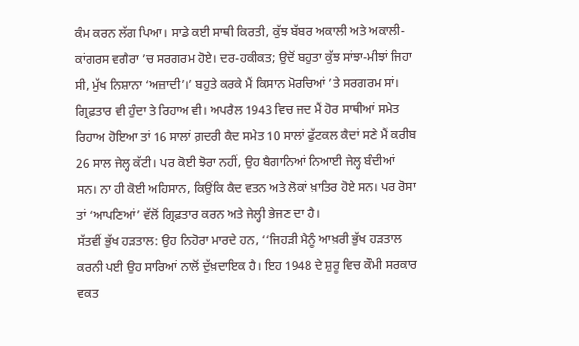ਕੰਮ ਕਰਨ ਲੱਗ ਪਿਆ। ਸਾਡੇ ਕਈ ਸਾਥੀ ਕਿਰਤੀ, ਕੁੱਝ ਬੱਬਰ ਅਕਾਲੀ ਅਤੇ ਅਕਾਲੀ-ਕਾਂਗਰਸ ਵਗੈਰਾ ’ਚ ਸਰਗਰਮ ਹੋਏ। ਦਰ-ਹਕੀਕਤ; ਉਦੋਂ ਬਹੁਤਾ ਕੁੱਝ ਸਾਂਝਾ-ਮੀਝਾਂ ਜਿਹਾ ਸੀ, ਮੁੱਖ ਨਿਸ਼ਾਨਾ ‘ਅਜ਼ਾਦੀ’।’ ਬਹੁਤੇ ਕਰਕੇ ਮੈਂ ਕਿਸਾਨ ਮੋਰਚਿਆਂ ’ਤੇ ਸਰਗਰਮ ਸਾਂ। ਗ੍ਰਿਫ਼ਤਾਰ ਵੀ ਹੁੰਦਾ ਤੇ ਰਿਹਾਅ ਵੀ। ਅਪਰੈਲ 1943 ਵਿਚ ਜਦ ਮੈਂ ਹੋਰ ਸਾਥੀਆਂ ਸਮੇਤ ਰਿਹਾਅ ਹੋਇਆ ਤਾਂ 16 ਸਾਲਾਂ ਗ਼ਦਰੀ ਕੈਦ ਸਮੇਤ 10 ਸਾਲਾਂ ਫੁੱਟਕਲ ਕੈਦਾਂ ਸਣੇ ਮੈਂ ਕਰੀਬ 26 ਸਾਲ ਜੇਲ੍ਹ ਕੱਟੀ। ਪਰ ਕੋਈ ਝੋਰਾ ਨਹੀਂ, ਉਹ ਬੈਗਾਨਿਆਂ ਨਿਆਈ ਜੇਲ੍ਹ ਬੰਦੀਆਂ ਸਨ। ਨਾ ਹੀ ਕੋਈ ਅਹਿਸਾਨ, ਕਿਉਂਕਿ ਕੈਦ ਵਤਨ ਅਤੇ ਲੋਕਾਂ ਖ਼ਾਤਿਰ ਹੋਏ ਸਨ। ਪਰ ਰੋਸਾ ਤਾਂ ‘ਆਪਣਿਆਂ’ ਵੱਲੋਂ ਗ੍ਰਿਫ਼ਤਾਰ ਕਰਨ ਅਤੇ ਜੇਲ੍ਹੀ ਭੇਜਣ ਦਾ ਹੈ।
ਸੱਤਵੀਂ ਭੁੱਖ ਹੜਤਾਲ: ਉਹ ਨਿਹੋਰਾ ਮਾਰਦੇ ਹਨ, ‘‘ਜਿਹੜੀ ਮੈਨੂੰ ਆਖ਼ਰੀ ਭੁੱਖ ਹੜਤਾਲ ਕਰਨੀ ਪਈ ਉਹ ਸਾਰਿਆਂ ਨਾਲੋਂ ਦੁੱਖ਼ਦਾਇਕ ਹੈ। ਇਹ 1948 ਦੇ ਸ਼ੁਰੂ ਵਿਚ ਕੌਮੀ ਸਰਕਾਰ ਵਕਤ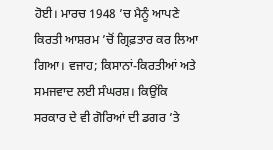ਹੋਈ। ਮਾਰਚ 1948 ’ਚ ਮੈਨੂੰ ਆਪਣੇ ਕਿਰਤੀ ਆਸ਼ਰਮ ’ਚੋਂ ਗ੍ਰਿਫ਼ਤਾਰ ਕਰ ਲਿਆ ਗਿਆ। ਵਜਾਹ; ਕਿਸਾਨਾਂ-ਕਿਰਤੀਆਂ ਅਤੇ ਸਮਜਵਾਦ ਲਈ ਸੰਘਰਸ਼। ਕਿਉਂਕਿ ਸਰਕਾਰ ਦੇ ਵੀ ਗੋਰਿਆਂ ਦੀ ਡਗਰ ’ਤੇ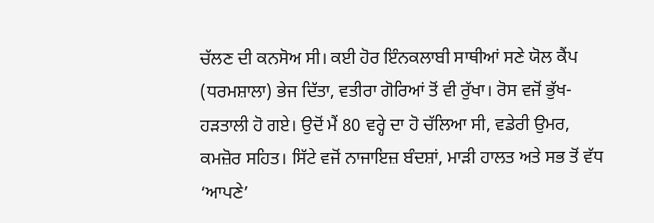ਚੱਲਣ ਦੀ ਕਨਸੋਅ ਸੀ। ਕਈ ਹੋਰ ਇੰਨਕਲਾਬੀ ਸਾਥੀਆਂ ਸਣੇ ਯੋਲ ਕੈਂਪ (ਧਰਮਸ਼ਾਲਾ) ਭੇਜ ਦਿੱਤਾ, ਵਤੀਰਾ ਗੋਰਿਆਂ ਤੋਂ ਵੀ ਰੁੱਖਾ। ਰੋਸ ਵਜੋਂ ਭੁੱਖ-ਹੜਤਾਲੀ ਹੋ ਗਏ। ਉਦੋਂ ਮੈਂ 80 ਵਰ੍ਹੇ ਦਾ ਹੋ ਚੱਲਿਆ ਸੀ, ਵਡੇਰੀ ਉਮਰ, ਕਮਜ਼ੋਰ ਸਹਿਤ। ਸਿੱਟੇ ਵਜੋਂ ਨਾਜਾਇਜ਼ ਬੰਦਸ਼ਾਂ, ਮਾੜੀ ਹਾਲਤ ਅਤੇ ਸਭ ਤੋਂ ਵੱਧ ‘ਆਪਣੇ’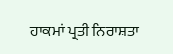ਹਾਕਮਾਂ ਪ੍ਰਤੀ ਨਿਰਾਸ਼ਤਾ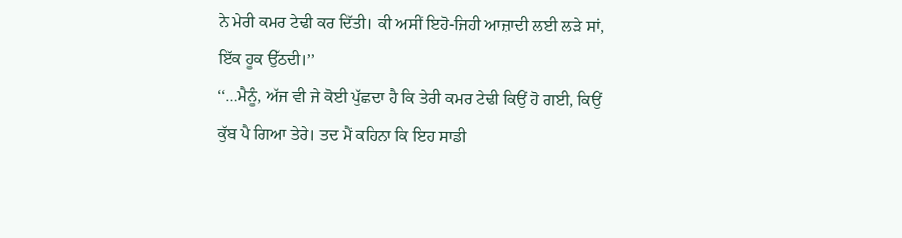ਨੇ ਮੇਰੀ ਕਮਰ ਟੇਢੀ ਕਰ ਦਿੱਤੀ। ਕੀ ਅਸੀਂ ਇਹੋ-ਜਿਹੀ ਆਜ਼ਾਦੀ ਲਈ ਲੜੇ ਸਾਂ, ਇੱਕ ਹੂਕ ਉੱਠਦੀ।’’
‘‘…ਮੈਨੂੰ, ਅੱਜ ਵੀ ਜੇ ਕੋਈ ਪੁੱਛਦਾ ਹੈ ਕਿ ਤੇਰੀ ਕਮਰ ਟੇਢੀ ਕਿਉਂ ਹੋ ਗਈ, ਕਿਉਂ ਕੁੱਬ ਪੈ ਗਿਆ ਤੇਰੇ। ਤਦ ਮੈਂ ਕਹਿਨਾ ਕਿ ਇਹ ਸਾਡੀ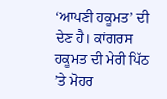‘ਆਪਣੀ ਹਕੂਮਤ’ ਦੀ ਦੇਣ ਹੈ। ਕਾਂਗਰਸ ਹਕੂਮਤ ਦੀ ਮੇਰੀ ਪਿੱਠ ’ਤੇ ਮੋਹਰ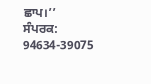ਛਾਪ।’’
ਸੰਪਰਕ: 94634-39075